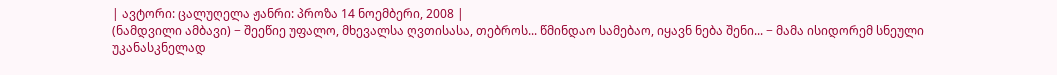| ავტორი: ცალუღელა ჟანრი: პროზა 14 ნოემბერი, 2008 |
(ნამდვილი ამბავი) − შეეწიე უფალო, მხევალსა ღვთისასა, თებროს... წმინდაო სამებაო, იყავნ ნება შენი... − მამა ისიდორემ სნეული უკანასკნელად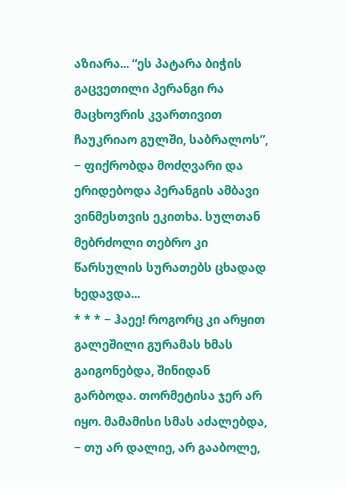აზიარა... “ეს პატარა ბიჭის გაცვეთილი პერანგი რა მაცხოვრის კვართივით ჩაუკრიაო გულში, საბრალოს”, − ფიქრობდა მოძღვარი და ერიდებოდა პერანგის ამბავი ვინმესთვის ეკითხა. სულთან მებრძოლი თებრო კი წარსულის სურათებს ცხადად ხედავდა...
* * * − ჰაეე! როგორც კი არყით გალეშილი გურამას ხმას გაიგონებდა, შინიდან გარბოდა. თორმეტისა ჯერ არ იყო. მამამისი სმას აძალებდა, − თუ არ დალიე, არ გააბოლე,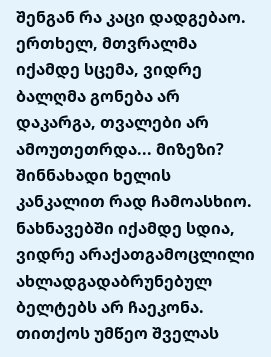შენგან რა კაცი დადგებაო. ერთხელ, მთვრალმა იქამდე სცემა, ვიდრე ბალღმა გონება არ დაკარგა, თვალები არ ამოუთეთრდა... მიზეზი? შინნახადი ხელის კანკალით რად ჩამოასხიო. ნახნავებში იქამდე სდია, ვიდრე არაქათგამოცლილი ახლადგადაბრუნებულ ბელტებს არ ჩაეკონა. თითქოს უმწეო შველას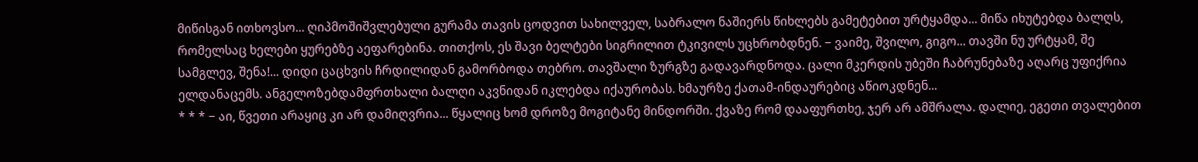მიწისგან ითხოვსო... ღიპმოშიშვლებული გურამა თავის ცოდვით სახილველ, საბრალო ნაშიერს წიხლებს გამეტებით ურტყამდა... მიწა იხუტებდა ბალღს, რომელსაც ხელები ყურებზე აეფარებინა. თითქოს, ეს შავი ბელტები სიგრილით ტკივილს უცხრობდნენ. − ვაიმე, შვილო, გიგო... თავში ნუ ურტყამ, შე სამგლევ, შენა!... დიდი ცაცხვის ჩრდილიდან გამორბოდა თებრო. თავშალი ზურგზე გადავარდნოდა. ცალი მკერდის უბეში ჩაბრუნებაზე აღარც უფიქრია ელდანაცემს. ანგელოზებდამფრთხალი ბალღი აკვნიდან იკლებდა იქაურობას. ხმაურზე ქათამ-ინდაურებიც აწიოკდნენ...
* * * − აი, წვეთი არაყიც კი არ დამიღვრია... წყალიც ხომ დროზე მოგიტანე მინდორში. ქვაზე რომ დააფურთხე, ჯერ არ ამშრალა. დალიე, ეგეთი თვალებით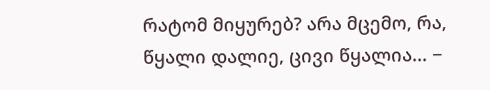რატომ მიყურებ? არა მცემო, რა, წყალი დალიე, ცივი წყალია... −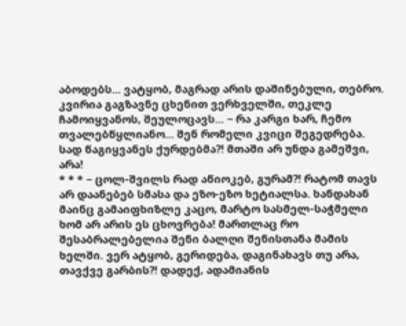აბოდებს... ვატყობ, მაგრად არის დაშინებული, თებრო. კვირია გაგზავნე ცხენით ვერხველში, თეკლე ჩამოიყვანოს, შეულოცავს... − რა კარგი ხარ, ჩემო თვალებწყლიანო... შენ რომელი კვიცი შეგედრება. სად წაგიყვანეს ქურდებმა?! მთაში არ უნდა გამეშვი, არა!
* * * − ცოლ-შვილს რად აწიოკებ, გურამ?! რატომ თავს არ დაანებებ სმასა და ეზო-ეზო ხეტიალსა. ხანდახან მაინც გამაიფხიზლე კაცო, მარტო სასმელ-საჭმელი ხომ არ არის ეს ცხოვრება! მართლაც რო შესაბრალებელია შენი ბალღი შენისთანა მამის ხელში. ვერ ატყობ, გერიდება, დაგინახავს თუ არა, თავქვე გარბის?! დადექ, ადამიანის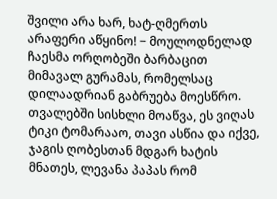შვილი არა ხარ, ხატ-ღმერთს არაფერი აწყინო! − მოულოდნელად ჩაესმა ორღობეში ბარბაცით მიმავალ გურამას, რომელსაც დილაადრიან გაბრუება მოესწრო. თვალებში სისხლი მოაწვა, ეს ვიღას ტიკი ტომარააო, თავი ასწია და იქვე, ჯაგის ღობესთან მდგარ ხატის მნათეს, ლევანა პაპას რომ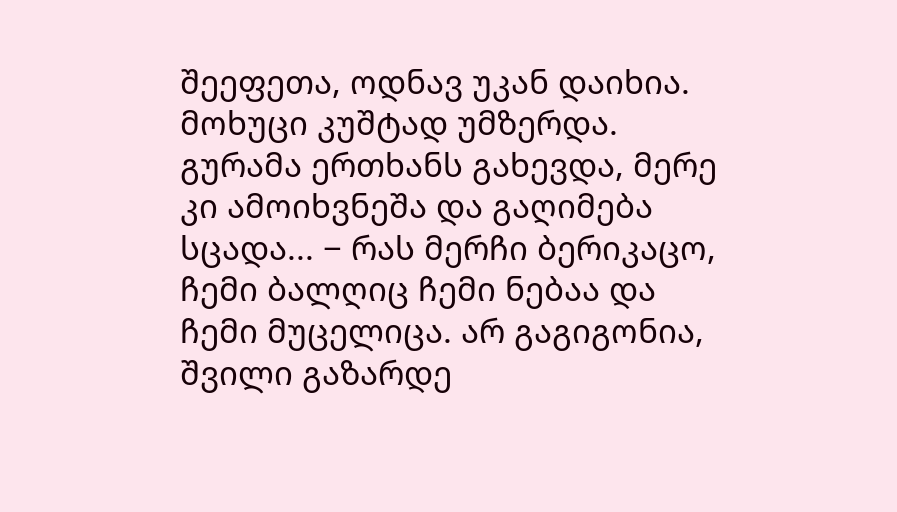შეეფეთა, ოდნავ უკან დაიხია. მოხუცი კუშტად უმზერდა. გურამა ერთხანს გახევდა, მერე კი ამოიხვნეშა და გაღიმება სცადა... − რას მერჩი ბერიკაცო, ჩემი ბალღიც ჩემი ნებაა და ჩემი მუცელიცა. არ გაგიგონია, შვილი გაზარდე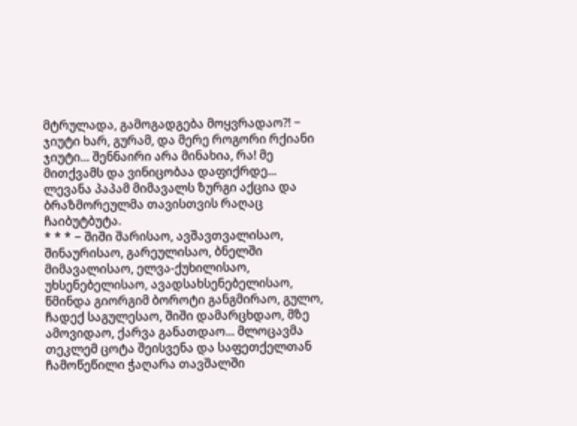მტრულადა, გამოგადგება მოყვრადაო?! − ჯიუტი ხარ, გურამ, და მერე როგორი რქიანი ჯიუტი... შენნაირი არა მინახია, რა! მე მითქვამს და ვინიცობაა დაფიქრდე... ლევანა პაპამ მიმავალს ზურგი აქცია და ბრაზმორეულმა თავისთვის რაღაც ჩაიბუტბუტა.
* * * − შიში შარისაო, ავშავთვალისაო, შინაურისაო, გარეულისაო, ბნელში მიმავალისაო, ელვა-ქუხილისაო, უხსენებელისაო, ავადსახსენებელისაო, წმინდა გიორგიმ ბოროტი განგმირაო, გულო, ჩადექ საგულესაო, შიში დამარცხდაო, მზე ამოვიდაო, ქარვა განათდაო... მლოცავმა თეკლემ ცოტა შეისვენა და საფეთქელთან ჩამოწეწილი ჭაღარა თავშალში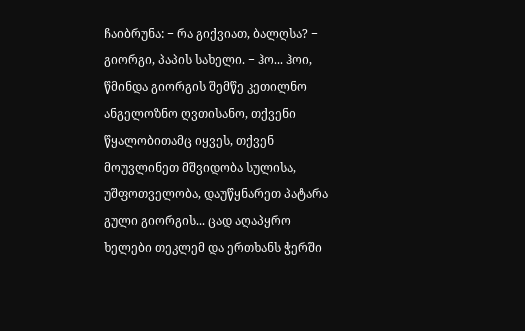ჩაიბრუნა: − რა გიქვიათ, ბალღსა? − გიორგი, პაპის სახელი. − ჰო... ჰოი, წმინდა გიორგის შემწე კეთილნო ანგელოზნო ღვთისანო, თქვენი წყალობითამც იყვეს, თქვენ მოუვლინეთ მშვიდობა სულისა, უშფოთველობა, დაუწყნარეთ პატარა გული გიორგის... ცად აღაპყრო ხელები თეკლემ და ერთხანს ჭერში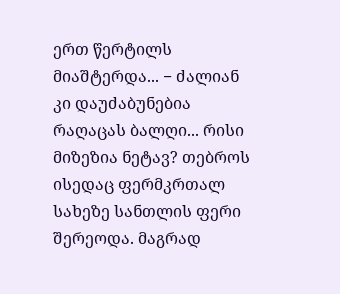ერთ წერტილს მიაშტერდა... − ძალიან კი დაუძაბუნებია რაღაცას ბალღი... რისი მიზეზია ნეტავ? თებროს ისედაც ფერმკრთალ სახეზე სანთლის ფერი შერეოდა. მაგრად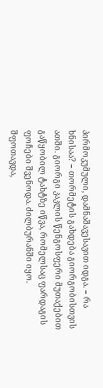პირმოკუმული, დამნაშავესავით იდგა. − რა ხნისაა? − თორმეტის გახდება გიორგობისთვის ათში. გიორგი კაკლის წენგოსფერი მუთაქებით გაწყობილ ტახტზე იწვა, რომელსაც ფარდაგის ფოჩები შვენოდა. ძილბურანში იყო. შფოთავდა,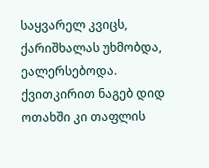საყვარელ კვიცს, ქარიშხალას უხმობდა, ეალერსებოდა. ქვითკირით ნაგებ დიდ ოთახში კი თაფლის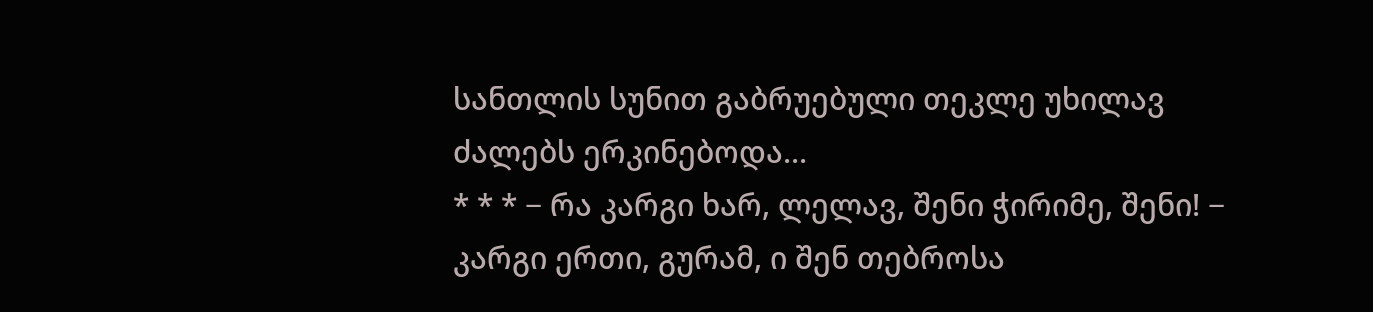სანთლის სუნით გაბრუებული თეკლე უხილავ ძალებს ერკინებოდა...
* * * − რა კარგი ხარ, ლელავ, შენი ჭირიმე, შენი! − კარგი ერთი, გურამ, ი შენ თებროსა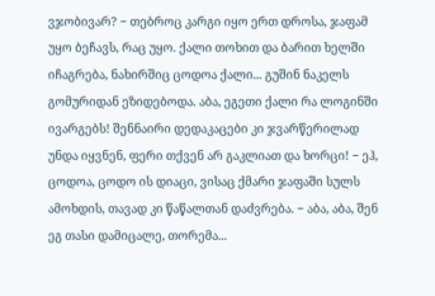ვჯობივარ? − თებროც კარგი იყო ერთ დროსა, ჯაფამ უყო ბეჩავს, რაც უყო. ქალი თოხით და ბარით ხელში იჩაგრება, ნახირშიც ცოდოა ქალი... გუშინ ნაკელს გომურიდან ეზიდებოდა. აბა, ეგეთი ქალი რა ლოგინში ივარგებს! შენნაირი დედაკაცები კი ჯვარწერილად უნდა იყვნენ, ფერი თქვენ არ გაკლიათ და ხორცი! − ეჰ, ცოდოა, ცოდო ის დიაცი, ვისაც ქმარი ჯაფაში სულს ამოხდის, თავად კი წაწალთან დაძვრება. − აბა, აბა, შენ ეგ თასი დამიცალე, თორემა...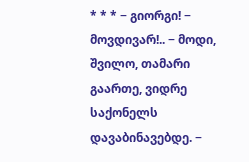* * * − გიორგი! − მოვდივარ!.. − მოდი, შვილო, თამარი გაართე, ვიდრე საქონელს დავაბინავებდე. −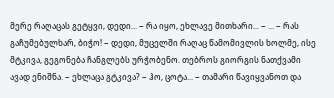მერე რაღაცას გეტყვი, დედი... − რა იყო, ეხლავე მითხარი... − ... − რას გაჩუმებულხარ, ბიჭო! − დედი, მუცელში რაღაც წამომივლის ხოლმე, ისე მტკივა, გეგონება ჩანგლებს ურჭობენო. თებროს გიორგის ნათქვამი ავად ენიშნა. − ეხლაცა გტკივა? − ჰო, ცოტა... − თამარი წავიყვანოთ და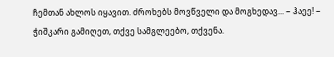ჩემთან ახლოს იყავით. ძროხებს მოვწველი და მოგხედავ... − ჰაეე! − ჭიშკარი გამიღეთ, თქვე სამგლეებო, თქვენა.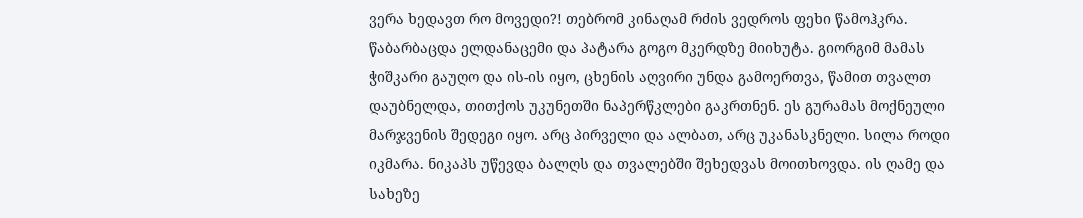ვერა ხედავთ რო მოვედი?! თებრომ კინაღამ რძის ვედროს ფეხი წამოჰკრა. წაბარბაცდა ელდანაცემი და პატარა გოგო მკერდზე მიიხუტა. გიორგიმ მამას ჭიშკარი გაუღო და ის-ის იყო, ცხენის აღვირი უნდა გამოერთვა, წამით თვალთ დაუბნელდა, თითქოს უკუნეთში ნაპერწკლები გაკრთნენ. ეს გურამას მოქნეული მარჯვენის შედეგი იყო. არც პირველი და ალბათ, არც უკანასკნელი. სილა როდი იკმარა. ნიკაპს უწევდა ბალღს და თვალებში შეხედვას მოითხოვდა. ის ღამე და სახეზე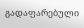გადაფარებული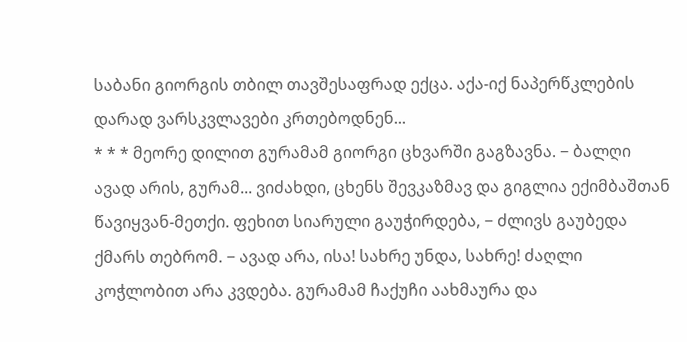საბანი გიორგის თბილ თავშესაფრად ექცა. აქა-იქ ნაპერწკლების დარად ვარსკვლავები კრთებოდნენ...
* * * მეორე დილით გურამამ გიორგი ცხვარში გაგზავნა. − ბალღი ავად არის, გურამ... ვიძახდი, ცხენს შევკაზმავ და გიგლია ექიმბაშთან წავიყვან-მეთქი. ფეხით სიარული გაუჭირდება, − ძლივს გაუბედა ქმარს თებრომ. − ავად არა, ისა! სახრე უნდა, სახრე! ძაღლი კოჭლობით არა კვდება. გურამამ ჩაქუჩი აახმაურა და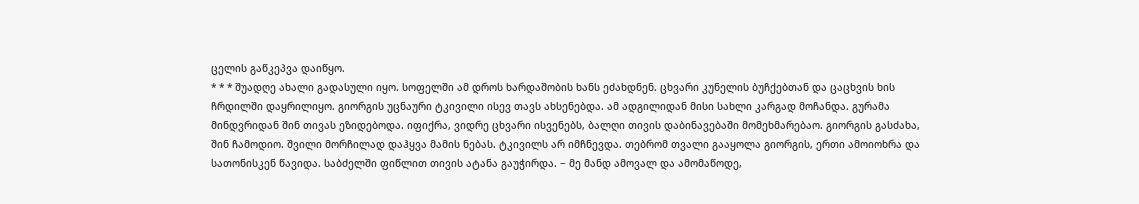ცელის გაწკეპვა დაიწყო.
* * * შუადღე ახალი გადასული იყო. სოფელში ამ დროს ხარდაშობის ხანს ეძახდნენ. ცხვარი კუნელის ბუჩქებთან და ცაცხვის ხის ჩრდილში დაყრილიყო. გიორგის უცნაური ტკივილი ისევ თავს ახსენებდა. ამ ადგილიდან მისი სახლი კარგად მოჩანდა. გურამა მინდვრიდან შინ თივას ეზიდებოდა. იფიქრა, ვიდრე ცხვარი ისვენებს, ბალღი თივის დაბინავებაში მომეხმარებაო. გიორგის გასძახა, შინ ჩამოდიო. შვილი მორჩილად დაჰყვა მამის ნებას. ტკივილს არ იმჩნევდა. თებრომ თვალი გააყოლა გიორგის, ერთი ამოიოხრა და სათონისკენ წავიდა. საბძელში ფიწლით თივის ატანა გაუჭირდა. − მე მანდ ამოვალ და ამომაწოდე,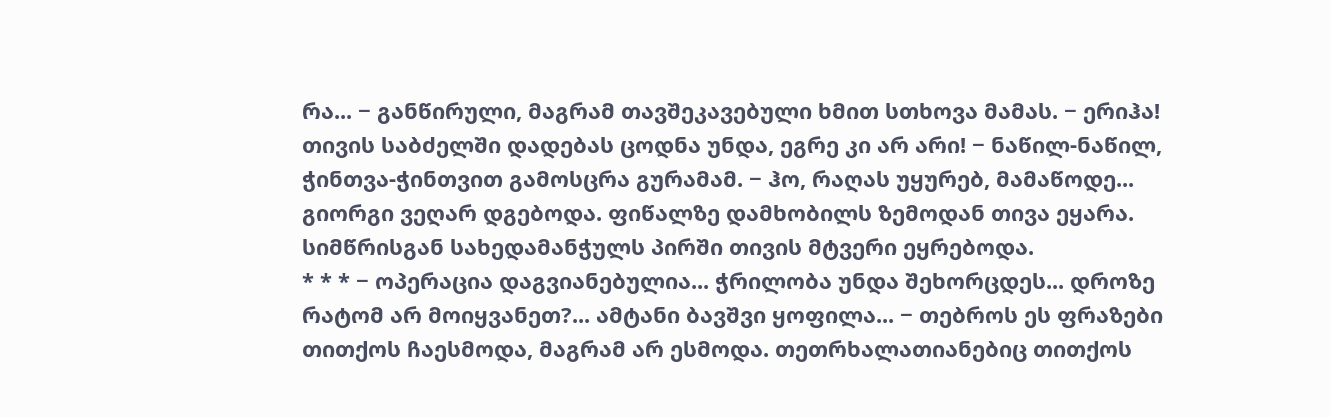რა... − განწირული, მაგრამ თავშეკავებული ხმით სთხოვა მამას. − ერიჰა! თივის საბძელში დადებას ცოდნა უნდა, ეგრე კი არ არი! − ნაწილ-ნაწილ, ჭინთვა-ჭინთვით გამოსცრა გურამამ. − ჰო, რაღას უყურებ, მამაწოდე... გიორგი ვეღარ დგებოდა. ფიწალზე დამხობილს ზემოდან თივა ეყარა. სიმწრისგან სახედამანჭულს პირში თივის მტვერი ეყრებოდა.
* * * − ოპერაცია დაგვიანებულია... ჭრილობა უნდა შეხორცდეს... დროზე რატომ არ მოიყვანეთ?... ამტანი ბავშვი ყოფილა... − თებროს ეს ფრაზები თითქოს ჩაესმოდა, მაგრამ არ ესმოდა. თეთრხალათიანებიც თითქოს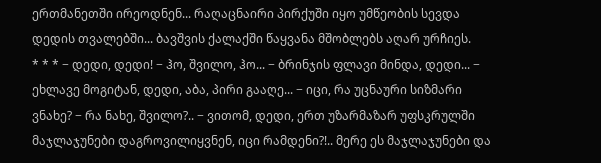ერთმანეთში ირეოდნენ... რაღაცნაირი პირქუში იყო უმწეობის სევდა დედის თვალებში... ბავშვის ქალაქში წაყვანა მშობლებს აღარ ურჩიეს.
* * * − დედი, დედი! − ჰო, შვილო, ჰო... − ბრინჯის ფლავი მინდა, დედი... − ეხლავე მოგიტან, დედი, აბა, პირი გააღე... − იცი, რა უცნაური სიზმარი ვნახე? − რა ნახე, შვილო?.. − ვითომ, დედი, ერთ უზარმაზარ უფსკრულში მაჯლაჯუნები დაგროვილიყვნენ, იცი რამდენი?!.. მერე ეს მაჯლაჯუნები და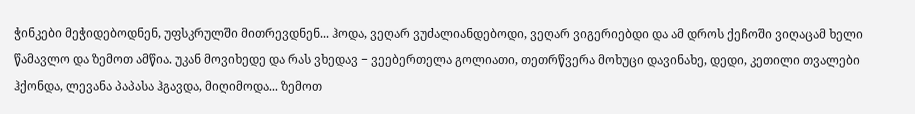ჭინკები მეჭიდებოდნენ, უფსკრულში მითრევდნენ... ჰოდა, ვეღარ ვუძალიანდებოდი, ვეღარ ვიგერიებდი და ამ დროს ქეჩოში ვიღაცამ ხელი წამავლო და ზემოთ ამწია. უკან მოვიხედე და რას ვხედავ − ვეებერთელა გოლიათი, თეთრწვერა მოხუცი დავინახე, დედი, კეთილი თვალები ჰქონდა, ლევანა პაპასა ჰგავდა, მიღიმოდა... ზემოთ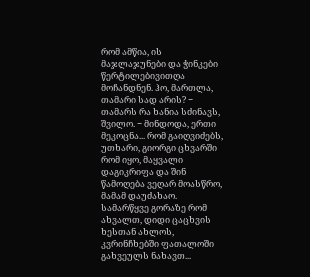რომ ამწია, ის მაჯლაჯუნები და ჭინკები წერტილებივითღა მოჩანდნენ. ჰო, მართლა, თამარი სად არის? − თამარს რა ხანია სძინავს, შვილო. − მინდოდა, ერთი მეკოცნა... რომ გაიღვიძებს, უთხარი, გიორგი ცხვარში რომ იყო, მაყვალი დაგიკრიფა და შინ წამოღება ვეღარ მოასწრო, მამამ დაუძახაო. სამარწყვე გორაზე რომ ახვალთ, დიდი ცაცხვის ხესთან ახლოს, კვრინჩხებში ფათალოში გახვეულს ნახავთ...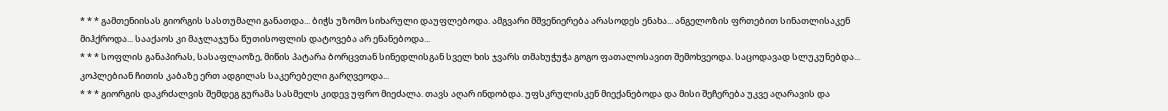* * * გამთენიისას გიორგის სასთუმალი განათდა... ბიჭს უზომო სიხარული დაუფლებოდა. ამგვარი მშვენიერება არასოდეს ენახა... ანგელოზის ფრთებით სინათლისაკენ მიჰქროდა... სააქაოს კი მაჯლაჯუნა წუთისოფლის დატოვება არ ენანებოდა...
* * * სოფლის განაპირას, სასაფლაოზე, მიწის პატარა ბორცვთან სინედლისგან სველ ხის ჯვარს თმახუჭუჭა გოგო ფათალოსავით შემოხვეოდა. საცოდავად სლუკუნებდა... კოპლებიან ჩითის კაბაზე ერთ ადგილას საკერებელი გარღვეოდა...
* * * გიორგის დაკრძალვის შემდეგ გურამა სასმელს კიდევ უფრო მიეძალა. თავს აღარ ინდობდა. უფსკრულისკენ მიექანებოდა და მისი შეჩერება უკვე აღარავის და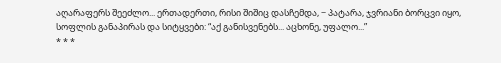აღარაფერს შეეძლო... ერთადერთი, რისი შიშიც დასჩემდა, − პატარა, ჯვრიანი ბორცვი იყო, სოფლის განაპირას და სიტყვები: “აქ განისვენებს... აცხონე, უფალო...”
* * *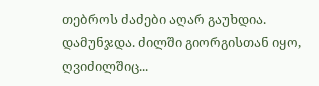თებროს ძაძები აღარ გაუხდია. დამუნჯდა. ძილში გიორგისთან იყო, ღვიძილშიც...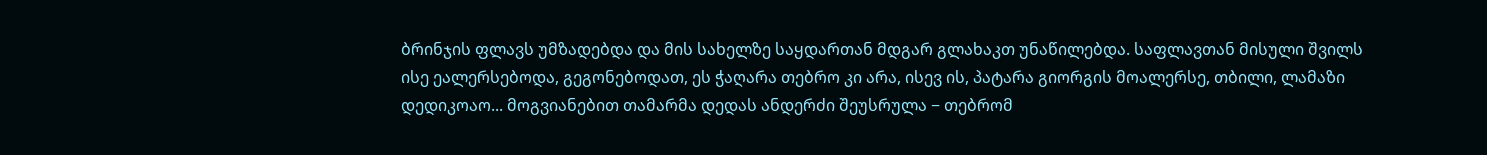ბრინჯის ფლავს უმზადებდა და მის სახელზე საყდართან მდგარ გლახაკთ უნაწილებდა. საფლავთან მისული შვილს ისე ეალერსებოდა, გეგონებოდათ, ეს ჭაღარა თებრო კი არა, ისევ ის, პატარა გიორგის მოალერსე, თბილი, ლამაზი დედიკოაო... მოგვიანებით თამარმა დედას ანდერძი შეუსრულა − თებრომ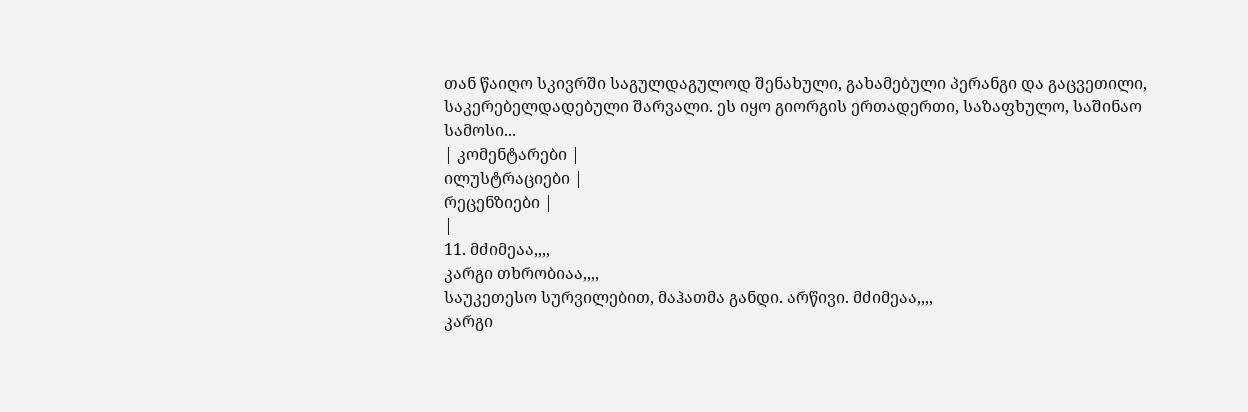თან წაიღო სკივრში საგულდაგულოდ შენახული, გახამებული პერანგი და გაცვეთილი, საკერებელდადებული შარვალი. ეს იყო გიორგის ერთადერთი, საზაფხულო, საშინაო სამოსი...
| კომენტარები |
ილუსტრაციები |
რეცენზიები |
|
11. მძიმეაა,,,,
კარგი თხრობიაა,,,,
საუკეთესო სურვილებით, მაჰათმა განდი. არწივი. მძიმეაა,,,,
კარგი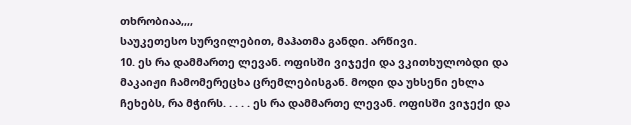თხრობიაა,,,,
საუკეთესო სურვილებით, მაჰათმა განდი. არწივი.
10. ეს რა დამმართე ლევან. ოფისში ვიჯექი და ვკითხულობდი და მაკაიჟი ჩამომერეცხა ცრემლებისგან. მოდი და უხსენი ეხლა ჩეხებს, რა მჭირს. . . . . ეს რა დამმართე ლევან. ოფისში ვიჯექი და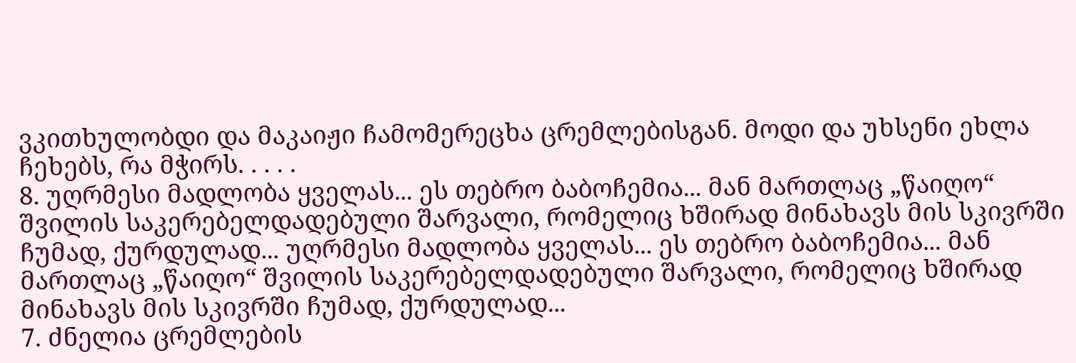ვკითხულობდი და მაკაიჟი ჩამომერეცხა ცრემლებისგან. მოდი და უხსენი ეხლა ჩეხებს, რა მჭირს. . . . .
8. უღრმესი მადლობა ყველას... ეს თებრო ბაბოჩემია... მან მართლაც „წაიღო“ შვილის საკერებელდადებული შარვალი, რომელიც ხშირად მინახავს მის სკივრში ჩუმად, ქურდულად... უღრმესი მადლობა ყველას... ეს თებრო ბაბოჩემია... მან მართლაც „წაიღო“ შვილის საკერებელდადებული შარვალი, რომელიც ხშირად მინახავს მის სკივრში ჩუმად, ქურდულად...
7. ძნელია ცრემლების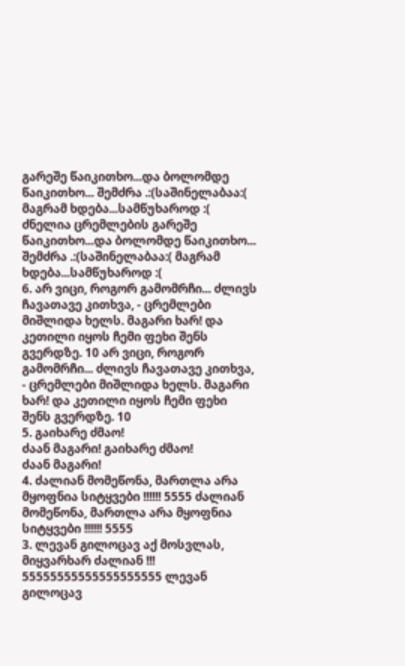გარეშე წაიკითხო...და ბოლომდე წაიკითხო... შემძრა .:(საშინელაბაა:( მაგრამ ხდება...სამწუხაროდ :( ძნელია ცრემლების გარეშე წაიკითხო...და ბოლომდე წაიკითხო... შემძრა .:(საშინელაბაა:( მაგრამ ხდება...სამწუხაროდ :(
6. არ ვიცი, როგორ გამომრჩი... ძლივს ჩავათავე კითხვა, - ცრემლები მიშლიდა ხელს. მაგარი ხარ! და კეთილი იყოს ჩემი ფეხი შენს გვერდზე. 10 არ ვიცი, როგორ გამომრჩი... ძლივს ჩავათავე კითხვა, - ცრემლები მიშლიდა ხელს. მაგარი ხარ! და კეთილი იყოს ჩემი ფეხი შენს გვერდზე. 10
5. გაიხარე ძმაო!
ძაან მაგარი! გაიხარე ძმაო!
ძაან მაგარი!
4. ძალიან მომეწონა, მართლა არა მყოფნია სიტყვები !!!!!! 5555 ძალიან მომეწონა, მართლა არა მყოფნია სიტყვები !!!!!! 5555
3. ლევან გილოცავ აქ მოსვლას, მიყვარხარ ძალიან !!! 55555555555555555555 ლევან გილოცავ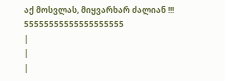აქ მოსვლას, მიყვარხარ ძალიან !!! 55555555555555555555
|
|
|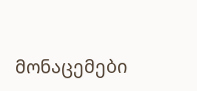მონაცემები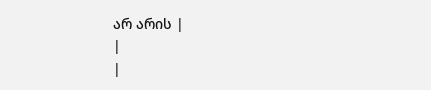არ არის |
|
|